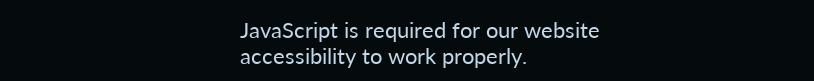JavaScript is required for our website accessibility to work properly.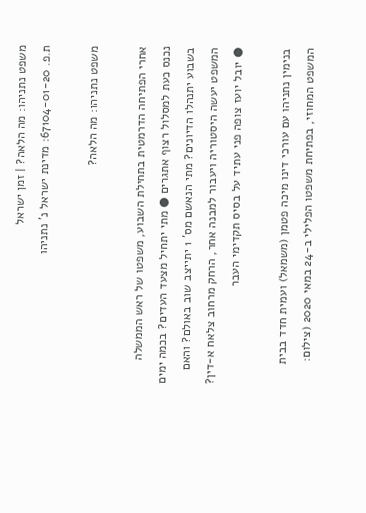משפט נתניהו: מה הלאה? | זמן ישראל
ת.פ. 67104-01-20: מדינת ישראל נ' נתניהו

משפט נתניהו: מה הלאה?

אחרי הפתיחה הדרמטית בתחילת השבוע, משפטו של ראש הממשלה נכנס כעת למסלול רצוף אתגרים ● מתי יתחיל מצעד העדים? בכמה ימים בשבוע יתנהלו הדיונים? מתי הנאשם מס' 1 יתייצב שוב באולם? והאם המשפט יעשה היסטוריה ויעבור למבנה אחר, הרחק מרחוב צלאח א-דין? ● יובל יועז צופה פני עתיד על בסיס תקדימי העבר

בנימין נתניהו עם עורכי דינו מיכה פטמן (משמאל) ועמית חדד בבית המשפט המחוזי, בפתיחת משפטו הפלילי ב-24 במאי 2020 (צילום: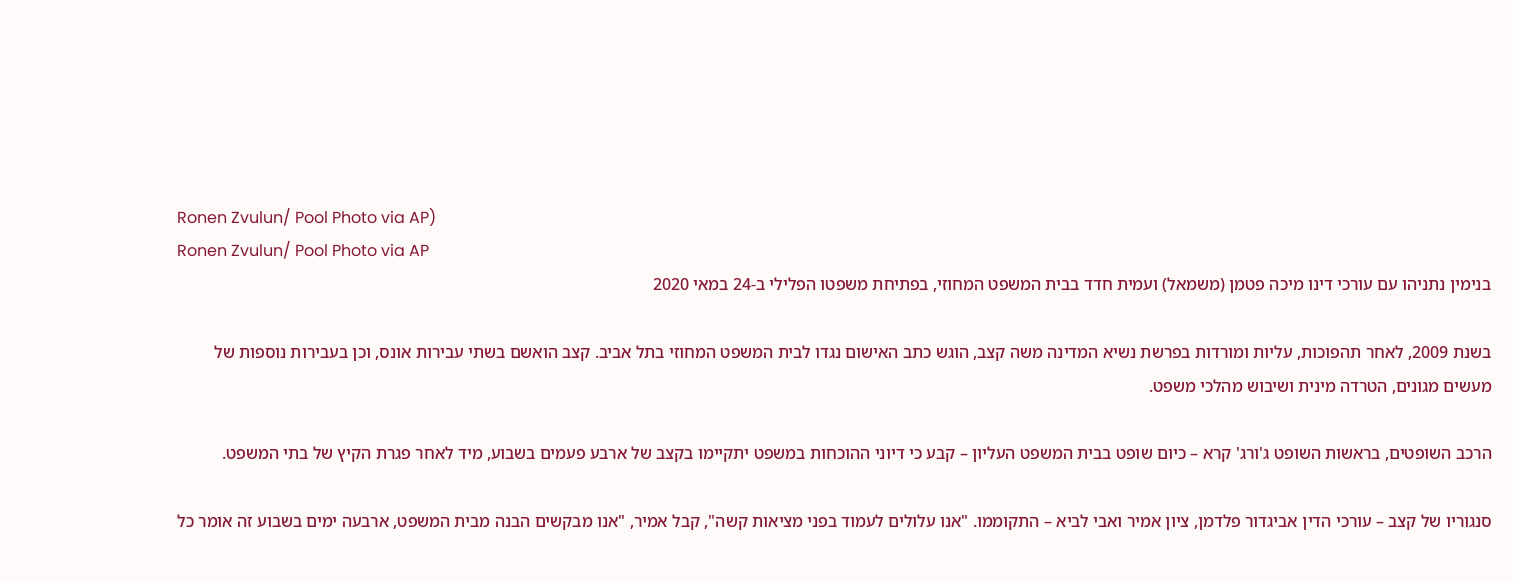Ronen Zvulun/ Pool Photo via AP)
Ronen Zvulun/ Pool Photo via AP
בנימין נתניהו עם עורכי דינו מיכה פטמן (משמאל) ועמית חדד בבית המשפט המחוזי, בפתיחת משפטו הפלילי ב-24 במאי 2020

בשנת 2009, לאחר תהפוכות, עליות ומורדות בפרשת נשיא המדינה משה קצב, הוגש כתב האישום נגדו לבית המשפט המחוזי בתל אביב. קצב הואשם בשתי עבירות אונס, וכן בעבירות נוספות של מעשים מגונים, הטרדה מינית ושיבוש מהלכי משפט.

הרכב השופטים, בראשות השופט ג'ורג' קרא – כיום שופט בבית המשפט העליון – קבע כי דיוני ההוכחות במשפט יתקיימו בקצב של ארבע פעמים בשבוע, מיד לאחר פגרת הקיץ של בתי המשפט.

סנגוריו של קצב – עורכי הדין אביגדור פלדמן, ציון אמיר ואבי לביא – התקוממו. "אנו עלולים לעמוד בפני מציאות קשה", קבל אמיר, "אנו מבקשים הבנה מבית המשפט, ארבעה ימים בשבוע זה אומר כל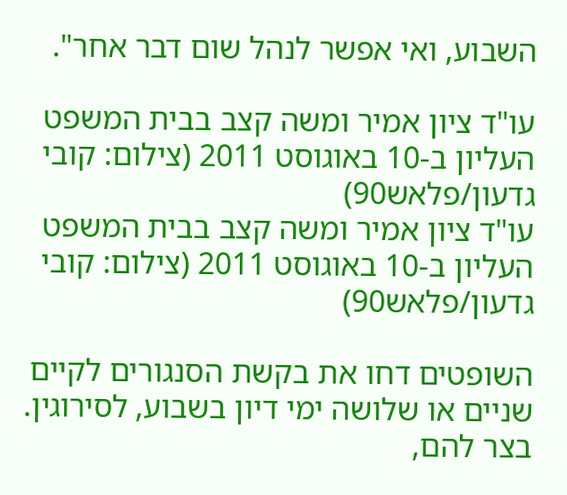השבוע, ואי אפשר לנהל שום דבר אחר".

עו"ד ציון אמיר ומשה קצב בבית המשפט העליון ב-10 באוגוסט 2011 (צילום: קובי גדעון/פלאש90)
עו"ד ציון אמיר ומשה קצב בבית המשפט העליון ב-10 באוגוסט 2011 (צילום: קובי גדעון/פלאש90)

השופטים דחו את בקשת הסנגורים לקיים שניים או שלושה ימי דיון בשבוע, לסירוגין. בצר להם,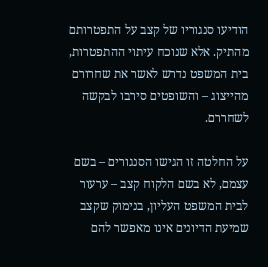הודיעו סנגוריו של קצב על התפטרותם מהתיק. אלא שנוכח עיתוי ההתפטרות, בית המשפט נדרש לאשר את שחרורם מהייצוג – והשופטים סירבו לבקשה לשחררם.

על החלטה זו הגישו הסנגורים – בשם עצמם, לא בשם הלקוח קצב – ערעור לבית המשפט העליון, בנימוק שקצב שמיעת הדיונים אינו מאפשר להם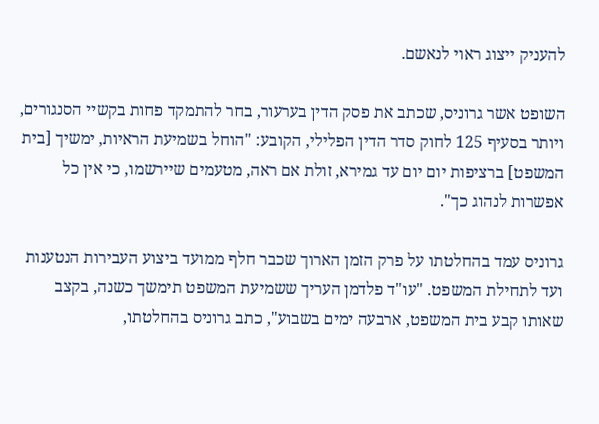להעניק ייצוג ראוי לנאשם.

השופט אשר גרוניס, שכתב את פסק הדין בערעור, בחר להתמקד פחות בקשיי הסנגורים, ויותר בסעיף 125 לחוק סדר הדין הפלילי, הקובע: "הוחל בשמיעת הראיות, ימשיך [בית המשפט] ברציפות יום יום עד גמירא, זולת אם ראה, מטעמים שיירשמו, כי אין כל אפשרות לנהוג כך".

גרוניס עמד בהחלטתו על פרק הזמן הארוך שכבר חלף ממועד ביצוע העבירות הנטענות ועד לתחילת המשפט. "עו"ד פלדמן העריך ששמיעת המשפט תימשך כשנה, בקצב שאותו קבע בית המשפט, ארבעה ימים בשבוע", כתב גרוניס בהחלטתו,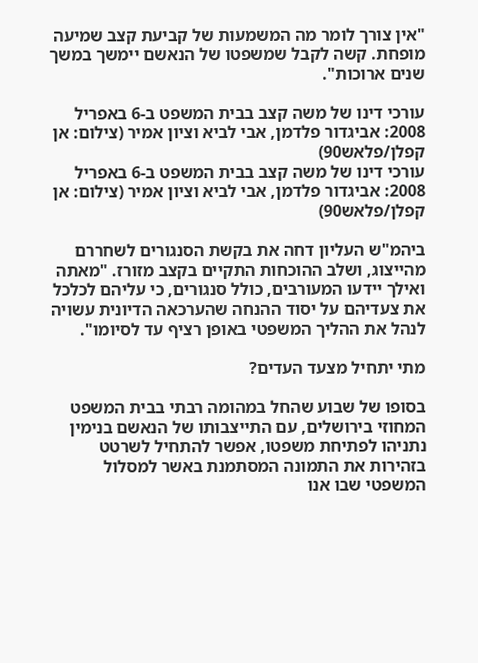"אין צורך לומר מה המשמעות של קביעת קצב שמיעה מופחת. קשה לקבל שמשפטו של הנאשם יימשך במשך שנים ארוכות".

עורכי דינו של משה קצב בבית המשפט ב-6 באפריל 2008: אביגדור פלדמן, אבי לביא וציון אמיר (צילום: אן קפלן/פלאש90)
עורכי דינו של משה קצב בבית המשפט ב-6 באפריל 2008: אביגדור פלדמן, אבי לביא וציון אמיר (צילום: אן קפלן/פלאש90)

ביהמ"ש העליון דחה את בקשת הסנגורים לשחררם מהייצוג, ושלב ההוכחות התקיים בקצב מזורז. "מאתה ואילך יידעו המעורבים, כולל סנגורים, כי עליהם לכלכל את צעדיהם על יסוד ההנחה שהערכאה הדיונית עשויה לנהל את ההליך המשפטי באופן רציף עד לסיומו".

מתי יתחיל מצעד העדים?

בסופו של שבוע שהחל במהומה רבתי בבית המשפט המחוזי בירושלים, עם התייצבותו של הנאשם בנימין נתניהו לפתיחת משפטו, אפשר להתחיל לשרטט בזהירות את התמונה המסתמנת באשר למסלול המשפטי שבו אנו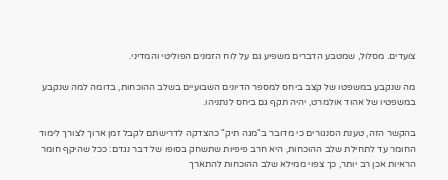צועדים. מסלול, שמטבע הדברים משפיע גם על לוח הזמנים הפוליטי והמדיני.

מה שנקבע במשפטו של קצב ביחס למספר הדיונים השבועיים בשלב ההוכחות, בדומה למה שנקבע במשפטיו של אהוד אולמרט, יהיה תקף גם ביחס לנתניהו.

בהקשר הזה, טענת הסנגורים כי מדובר ב"מגה תיק" כהצדקה לדרישתם לקבל זמן ארוך לצורך לימוד החומר עד לתחילת שלב ההוכחות, היא חרב פיפיות שתשחק בסופו של דבר נגדם: ככל שהיקף חומר הראיות אכן רב יותר, כך צפוי ממילא שלב ההוכחות להתארך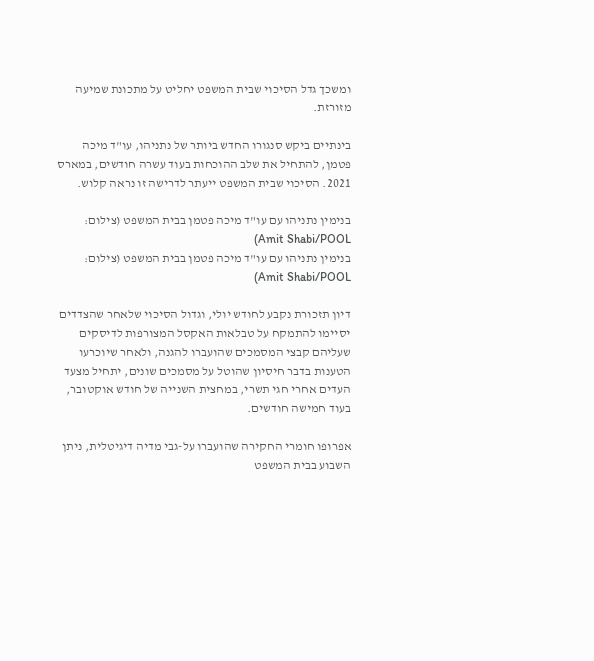ומשכך גדל הסיכוי שבית המשפט יחליט על מתכונת שמיעה מזורזת.

בינתיים ביקש סנגורו החדש ביותר של נתניהו, עו"ד מיכה פטמן, להתחיל את שלב ההוכחות בעוד עשרה חודשים, במארס 2021. הסיכוי שבית המשפט ייעתר לדרישה זו נראה קלוש.

בנימין נתניהו עם עו"ד מיכה פטמן בבית המשפט (צילום: Amit Shabi/POOL)
בנימין נתניהו עם עו"ד מיכה פטמן בבית המשפט (צילום: Amit Shabi/POOL)

דיון תזכורת נקבע לחודש יולי, וגדול הסיכוי שלאחר שהצדדים יסיימו להתמקח על טבלאות האקסל המצורפות לדיסקים שעליהם קבצי המסמכים שהועברו להגנה, ולאחר שיוכרעו הטענות בדבר חיסיון שהוטל על מסמכים שונים, יתחיל מצעד העדים אחרי חגי תשרי, במחצית השנייה של חודש אוקטובר, בעוד חמישה חודשים.

אפרופו חומרי החקירה שהועברו על-גבי מדיה דיגיטלית, ניתן השבוע בבית המשפט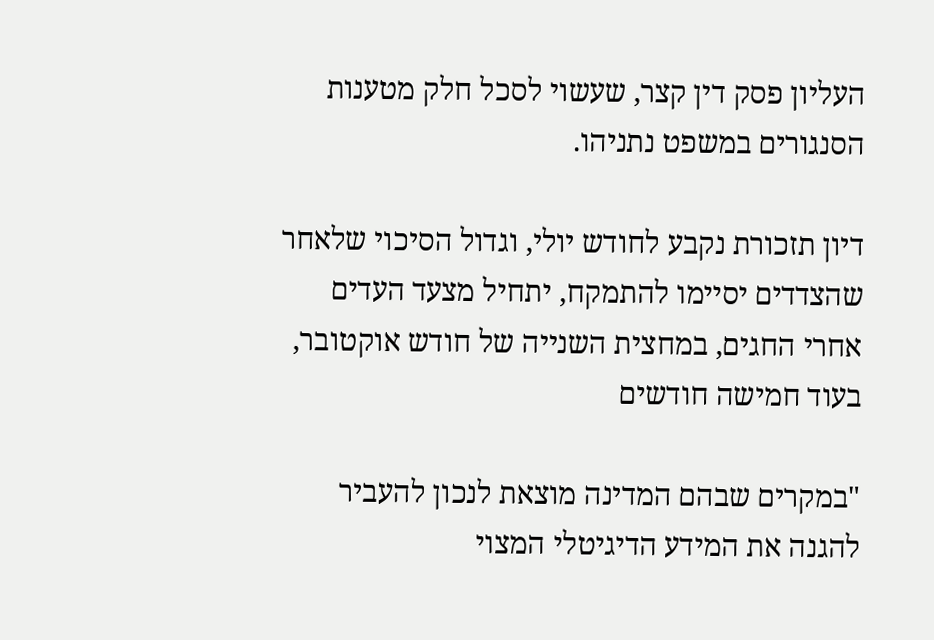העליון פסק דין קצר, שעשוי לסכל חלק מטענות הסנגורים במשפט נתניהו.

דיון תזכורת נקבע לחודש יולי, וגדול הסיכוי שלאחר שהצדדים יסיימו להתמקח, יתחיל מצעד העדים אחרי החגים, במחצית השנייה של חודש אוקטובר, בעוד חמישה חודשים

"במקרים שבהם המדינה מוצאת לנכון להעביר להגנה את המידע הדיגיטלי המצוי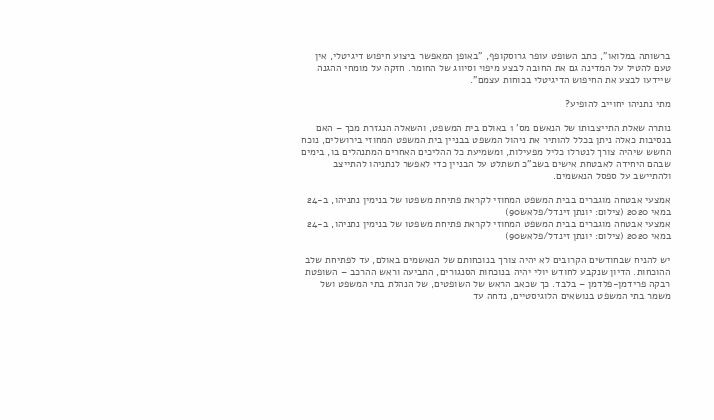ברשותה במלואו", כתב השופט עופר גרוסקופף, "באופן המאפשר ביצוע חיפוש דיגיטלי, אין טעם להטיל על המדינה גם את החובה לבצע מיפוי וסיווג של החומר. חזקה על מומחי ההגנה שיידעו לבצע את החיפוש הדיגיטלי בכוחות עצמם".

מתי נתניהו יחוייב להופיע?

נותרה שאלת התייצבותו של הנאשם מס' 1 באולם בית המשפט, והשאלה הנגזרת מכך – האם בנסיבות כאלה ניתן בכלל להותיר את ניהול המשפט בבניין בית המשפט המחוזי בירושלים, נוכח החשש שיהיה צורך לנטרלו כליל מפעילות, ומשמיעת כל ההליכים האחרים המתנהלים בו, בימים שבהם היחידה לאבטחת אישים בשב"כ תשתלט על הבניין כדי לאפשר לנתניהו להתייצב ולהתיישב על ספסל הנאשמים.

אמצעי אבטחה מוגברים בבית המשפט המחוזי לקראת פתיחת משפטו של בנימין נתניהו, ב-24 במאי 2020 (צילום: יונתן זינדל/פלאש90)
אמצעי אבטחה מוגברים בבית המשפט המחוזי לקראת פתיחת משפטו של בנימין נתניהו, ב-24 במאי 2020 (צילום: יונתן זינדל/פלאש90)

יש להניח שבחודשים הקרובים לא יהיה צורך בנוכחותם של הנאשמים באולם, עד לפתיחת שלב ההוכחות. הדיון שנקבע לחודש יולי יהיה בנוכחות הסנגורים, התביעה וראש ההרכב – השופטת רבקה פרידמן-פלדמן – בלבד. כך שכאב הראש של השופטים, של הנהלת בתי המשפט ושל משמר בתי המשפט בנושאים הלוגיסטיים, נדחה עד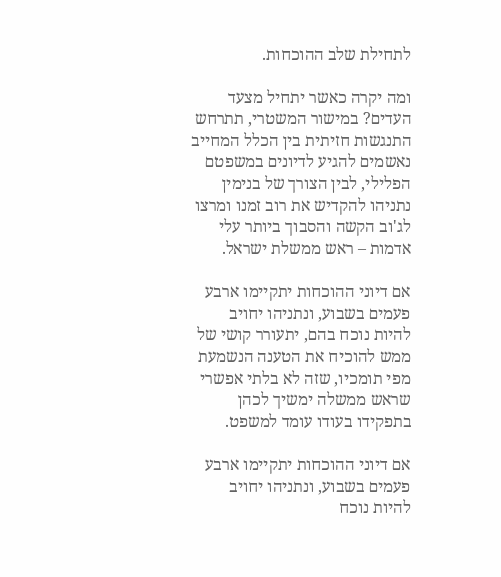לתחילת שלב ההוכחות.

ומה יקרה כאשר יתחיל מצעד העדים? במישור המשטרי, תתרחש התנגשות חזיתית בין הכלל המחייב נאשמים להגיע לדיונים במשפטם הפלילי, לבין הצורך של בנימין נתניהו להקדיש את רוב זמנו ומרצו לג'וב הקשה והסבוך ביותר עלי אדמות – ראש ממשלת ישראל.

אם דיוני ההוכחות יתקיימו ארבע פעמים בשבוע, ונתניהו יחויב להיות נוכח בהם, יתעורר קושי של ממש להוכיח את הטענה הנשמעת מפי תומכיו, שזה לא בלתי אפשרי שראש ממשלה ימשיך לכהן בתפקידו בעודו עומד למשפט.

אם דיוני ההוכחות יתקיימו ארבע פעמים בשבוע, ונתניהו יחויב להיות נוכח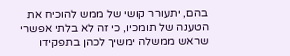בהם, יתעורר קושי של ממש להוכיח את הטענה של תומכיו, כי זה לא בלתי אפשרי שראש ממשלה ימשיך לכהן בתפקידו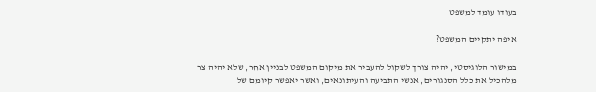בעודו עומד למשפט

איפה יתקיים המשפט?

במישור הלוגיסטי, יהיה צורך לשקול להעביר את מיקום המשפט לבניין אחר, שלא יהיה צר מלהכיל את כלל הסנגורים, אנשי התביעה והעיתונאים, ואשר יאפשר קיומם של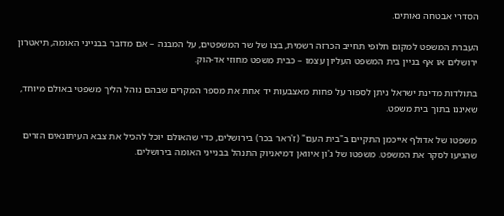הסדרי אבטחה נאותים.

העברת המשפט למקום חלופי תחייב הכרזה רשמית, בצו של שר המשפטים, על המבנה – אם מדובר בבנייני האומה, תיאטרון ירושלים או אף בניין בית המשפט העליון עצמו – כבית משפט מחוזי אד-הוק.

בתולדות מדינת ישראל ניתן לספור על פחות מאצבעות יד אחת את מספר המקרים שבהם נוהל הליך משפטי באולם מיוחד, שאיננו בתוך בית משפט.

משפטו של אדולף אייכמן התקיים ב"בית העם" (ז'ראר בכר) בירושלים, כדי שהאולם יוכל להכיל את צבא העיתונאים הזרים שהגיעו לסקר את המשפט. משפטו של ג'ון איוואן דמיאניוק התנהל בבנייני האומה בירושלים.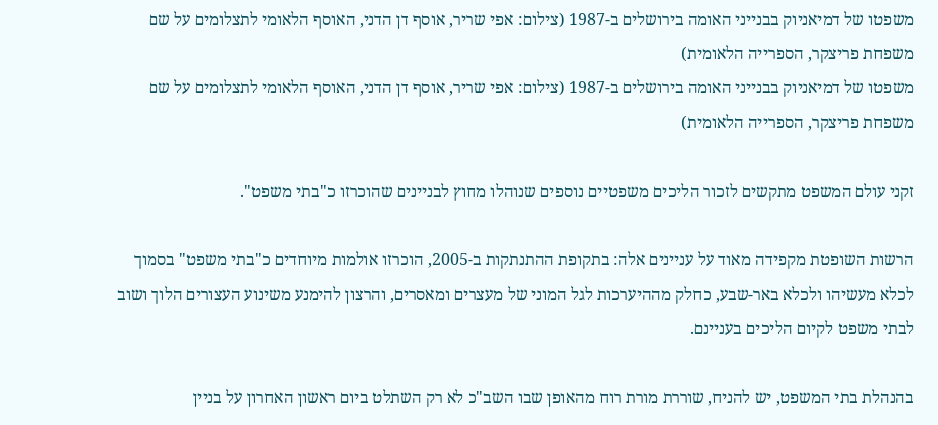משפטו של דמיאניוק בבנייני האומה בירושלים ב-1987 (צילום: אפי שריר, אוסף דן הדני, האוסף הלאומי לתצלומים על שם משפחת פריצקר, הספרייה הלאומית)
משפטו של דמיאניוק בבנייני האומה בירושלים ב-1987 (צילום: אפי שריר, אוסף דן הדני, האוסף הלאומי לתצלומים על שם משפחת פריצקר, הספרייה הלאומית)

זקני עולם המשפט מתקשים לזכור הליכים משפטיים נוספים שנוהלו מחוץ לבניינים שהוכרזו כ"בתי משפט".

הרשות השופטת מקפידה מאוד על עניינים אלה: בתקופת ההתנתקות ב-2005, הוכרזו אולמות מיוחדים כ"בתי משפט" בסמוך לכלא מעשיהו ולכלא באר-שבע, כחלק מההיערכות לגל המוני של מעצרים ומאסרים, והרצון להימנע משינוע העצורים הלוך ושוב לבתי משפט לקיום הליכים בעניינם.

בהנהלת בתי המשפט, יש להניח, שוררת מורת רוח מהאופן שבו השב"כ לא רק השתלט ביום ראשון האחרון על בניין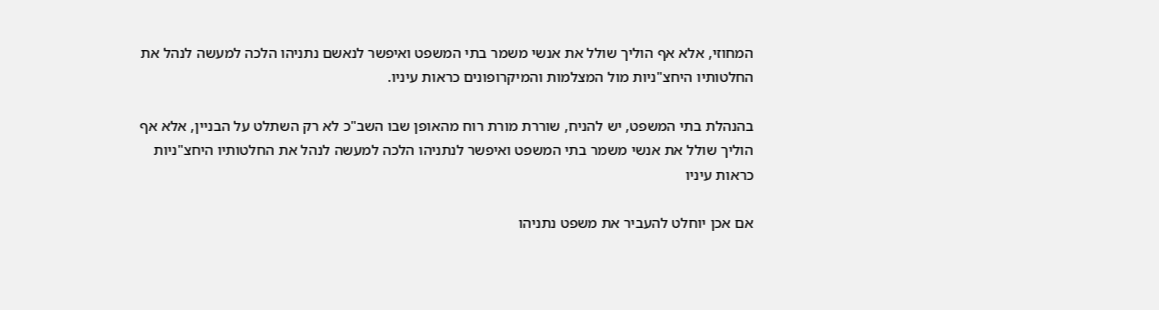המחוזי, אלא אף הוליך שולל את אנשי משמר בתי המשפט ואיפשר לנאשם נתניהו הלכה למעשה לנהל את החלטותיו היחצ"ניות מול המצלמות והמיקרופונים כראות עיניו.

בהנהלת בתי המשפט, יש להניח, שוררת מורת רוח מהאופן שבו השב"כ לא רק השתלט על הבניין, אלא אף הוליך שולל את אנשי משמר בתי המשפט ואיפשר לנתניהו הלכה למעשה לנהל את החלטותיו היחצ"ניות כראות עיניו

אם אכן יוחלט להעביר את משפט נתניהו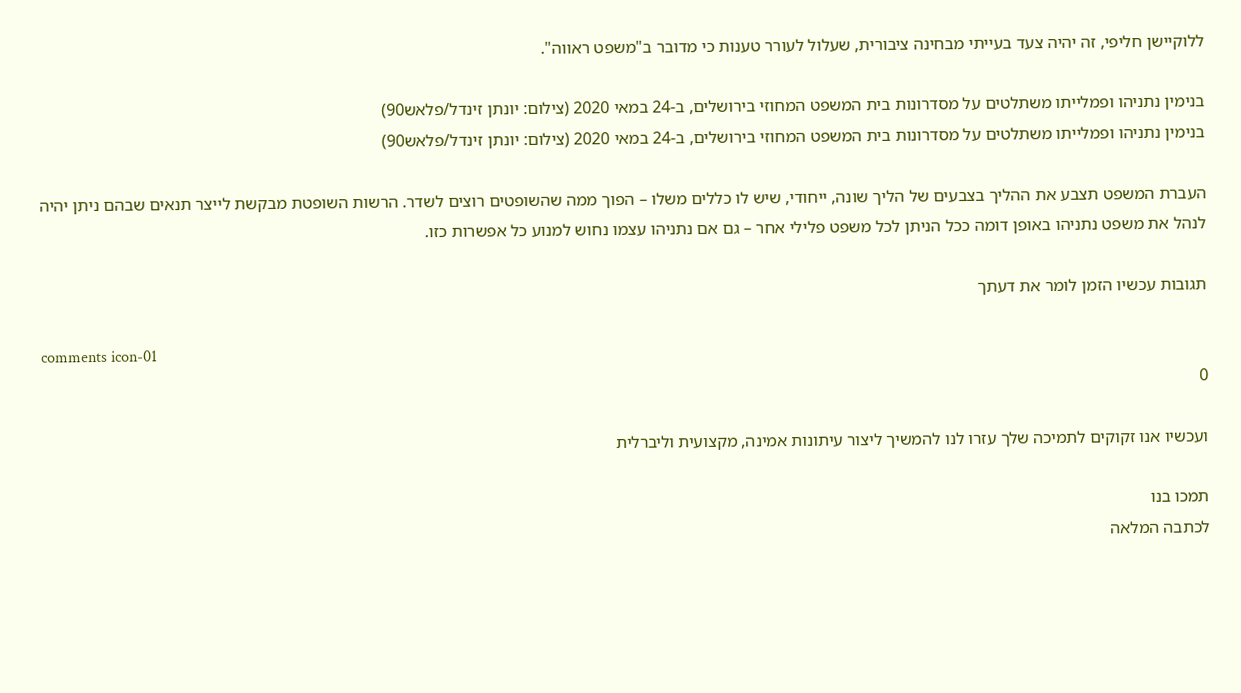ללוקיישן חליפי, זה יהיה צעד בעייתי מבחינה ציבורית, שעלול לעורר טענות כי מדובר ב"משפט ראווה".

בנימין נתניהו ופמלייתו משתלטים על מסדרונות בית המשפט המחוזי בירושלים, ב-24 במאי 2020 (צילום: יונתן זינדל/פלאש90)
בנימין נתניהו ופמלייתו משתלטים על מסדרונות בית המשפט המחוזי בירושלים, ב-24 במאי 2020 (צילום: יונתן זינדל/פלאש90)

העברת המשפט תצבע את ההליך בצבעים של הליך שונה, ייחודי, שיש לו כללים משלו – הפוך ממה שהשופטים רוצים לשדר. הרשות השופטת מבקשת לייצר תנאים שבהם ניתן יהיה לנהל את משפט נתניהו באופן דומה ככל הניתן לכל משפט פלילי אחר – גם אם נתניהו עצמו נחוש למנוע כל אפשרות כזו.

תגובות עכשיו הזמן לומר את דעתך

comments icon-01
0

ועכשיו אנו זקוקים לתמיכה שלך עזרו לנו להמשיך ליצור עיתונות אמינה, מקצועית וליברלית

תמכו בנו
לכתבה המלאה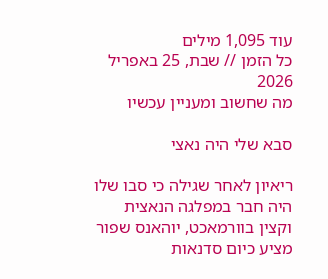עוד 1,095 מילים
כל הזמן // שבת, 25 באפריל 2026
מה שחשוב ומעניין עכשיו

סבא שלי היה נאצי

ריאיון לאחר שגילה כי סבו שלו היה חבר במפלגה הנאצית וקצין בוורמאכט, יוהאנס שפור מציע כיום סדנאות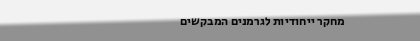מחקר ייחודיות לגרמנים המבקשים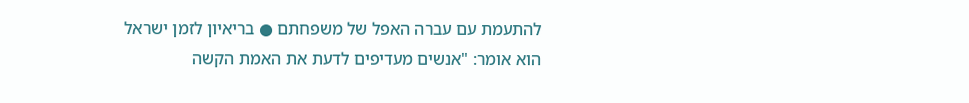להתעמת עם עברה האפל של משפחתם ● בריאיון לזמן ישראל הוא אומר: "אנשים מעדיפים לדעת את האמת הקשה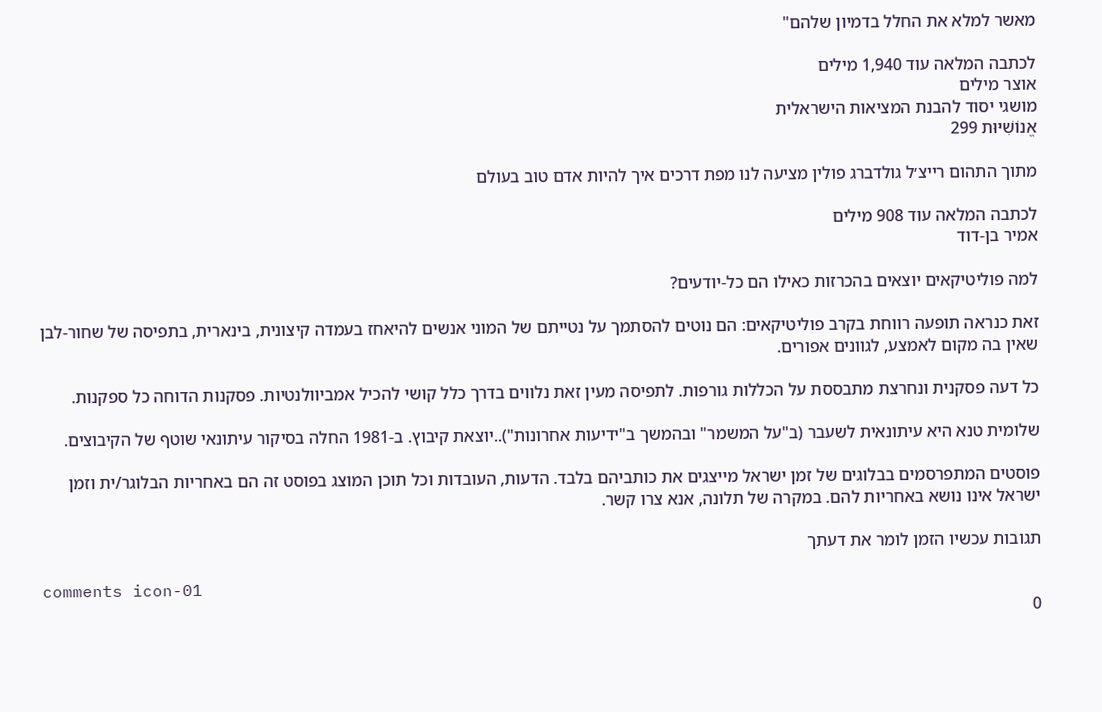מאשר למלא את החלל בדמיון שלהם"

לכתבה המלאה עוד 1,940 מילים
אוצר מילים
מושגי יסוד להבנת המציאות הישראלית
אֱנוֹשִׁיּוּת 299

מתוך התהום רייצ׳ל גולדברג פולין מציעה לנו מפת דרכים איך להיות אדם טוב בעולם

לכתבה המלאה עוד 908 מילים
אמיר בן-דוד

למה פוליטיקאים יוצאים בהכרזות כאילו הם כל-יודעים?

זאת כנראה תופעה רווחת בקרב פוליטיקאים: הם נוטים להסתמך על נטייתם של המוני אנשים להיאחז בעמדה קיצונית, בינארית, בתפיסה של שחור-לבן שאין בה מקום לאמצע, לגוונים אפורים.

כל דעה פסקנית ונחרצת מתבססת על הכללות גורפות. לתפיסה מעין זאת נלווים בדרך כלל קושי להכיל אמביוולנטיות. פסקנות הדוחה כל ספקנות.

שלומית טנא היא עיתונאית לשעבר (ב"על המשמר" ובהמשך ב"ידיעות אחרונות")..יוצאת קיבוץ. ב-1981 החלה בסיקור עיתונאי שוטף של הקיבוצים.

פוסטים המתפרסמים בבלוגים של זמן ישראל מייצגים את כותביהם בלבד. הדעות, העובדות וכל תוכן המוצג בפוסט זה הם באחריות הבלוגר/ית וזמן ישראל אינו נושא באחריות להם. במקרה של תלונה, אנא צרו קשר.

תגובות עכשיו הזמן לומר את דעתך

comments icon-01
0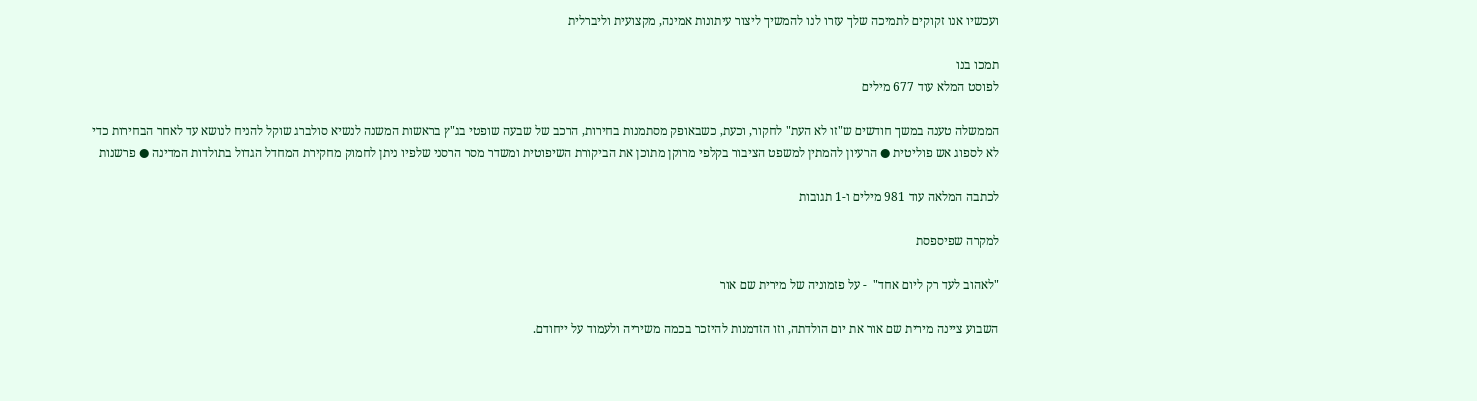ועכשיו אנו זקוקים לתמיכה שלך עזרו לנו להמשיך ליצור עיתונות אמינה, מקצועית וליברלית

תמכו בנו
לפוסט המלא עוד 677 מילים

הממשלה טענה במשך חודשים ש"זו לא העת" לחקור, וכעת, כשבאופק מסתמנות בחירות, הרכב של שבעה שופטי בג"ץ בראשות המשנה לנשיא סולברג שוקל להניח לנושא עד לאחר הבחירות כדי לא לספוג אש פוליטית ● הרעיון להמתין למשפט הציבור בקלפי מרוקן מתוכן את הביקורת השיפוטית ומשדר מסר הרסני שלפיו ניתן לחמוק מחקירת המחדל הגדול בתולדות המדינה ● פרשנות

לכתבה המלאה עוד 981 מילים ו-1 תגובות

למקרה שפיספסת

"לאהוב לעד רק ליום אחד"  - על פזמוניה של מירית שם אור

השבוע ציינה מירית שם אור את יום הולדתה, וזו הזדמנות להיזכר בכמה משיריה ולעמוד על ייחודם.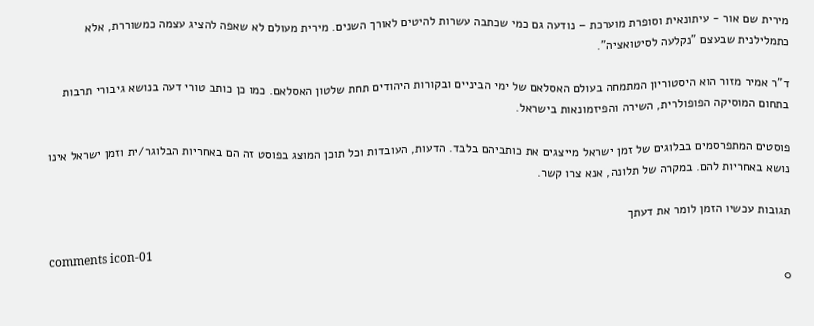מירית שם אור - עיתונאית וסופרת מוערכת – נודעה גם כמי שכתבה עשרות להיטים לאורך השנים. מירית מעולם לא שאפה להציג עצמה כמשוררת, אלא כתמלילנית שבעצם "נקלעה לסיטואציה".

ד"ר אמיר מזור הוא היסטוריון המתמחה בעולם האסלאם של ימי הביניים ובקורות היהודים תחת שלטון האסלאם. כמו כן כותב טורי דעה בנושא גיבורי תרבות בתחום המוסיקה הפופולרית, השירה והפיזמונאות בישראל.

פוסטים המתפרסמים בבלוגים של זמן ישראל מייצגים את כותביהם בלבד. הדעות, העובדות וכל תוכן המוצג בפוסט זה הם באחריות הבלוגר/ית וזמן ישראל אינו נושא באחריות להם. במקרה של תלונה, אנא צרו קשר.

תגובות עכשיו הזמן לומר את דעתך

comments icon-01
0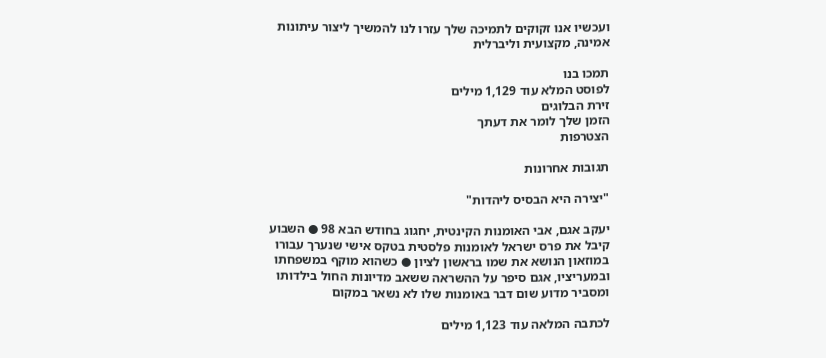ועכשיו אנו זקוקים לתמיכה שלך עזרו לנו להמשיך ליצור עיתונות אמינה, מקצועית וליברלית

תמכו בנו
לפוסט המלא עוד 1,129 מילים
זירת הבלוגים
הזמן שלך לומר את דעתך
הצטרפות

תגובות אחרונות

"יצירה היא הבסיס ליהדות"

יעקב אגם, אבי האומנות הקינטית, יחגוג בחודש הבא 98 ● השבוע קיבל את פרס ישראל לאומנות פלסטית בטקס אישי שנערך עבורו במוזאון הנושא את שמו בראשון לציון ● כשהוא מוקף במשפחתו ובמעריציו, אגם סיפר על ההשראה ששאב מדיונות החול בילדותו ומסביר מדוע שום דבר באומנות שלו לא נשאר במקום

לכתבה המלאה עוד 1,123 מילים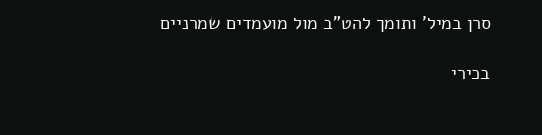סרן במיל' ותומך להט"ב מול מועמדים שמרניים

בכירי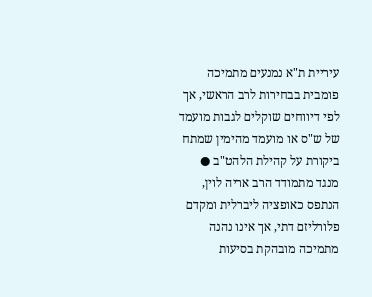עיריית ת"א נמנעים מתמיכה פומבית בבחירות לרב הראשי, אך לפי דיווחים שוקלים לגבות מועמד של ש"ס או מועמד מהימין שמתח ביקורת על קהילת הלהט"ב ● מנגד מתמודד הרב אריה לוין, הנתפס כאופציה ליברלית ומקדם פלורליזם דתי, אך אינו נהנה מתמיכה מובהקת בסיעות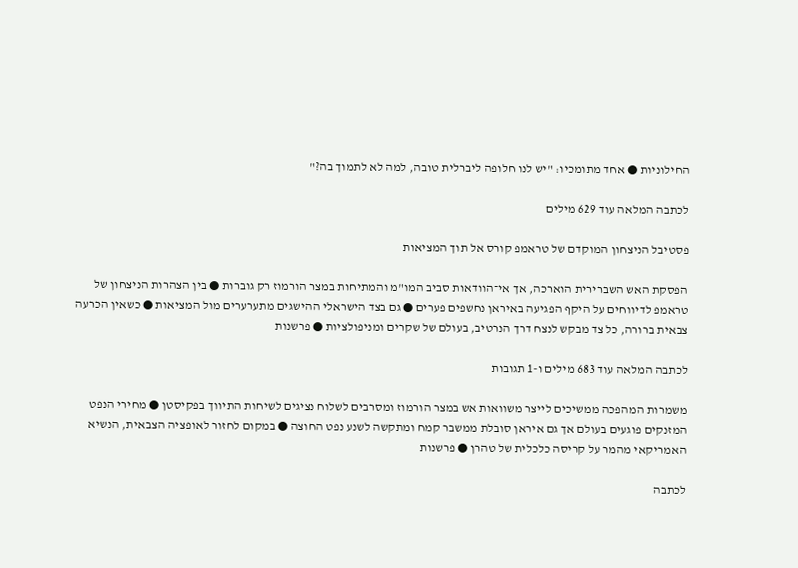החילוניות ● אחד מתומכיו: "יש לנו חלופה ליברלית טובה, למה לא לתמוך בה?"

לכתבה המלאה עוד 629 מילים

פסטיבל הניצחון המוקדם של טראמפ קורס אל תוך המציאות

הפסקת האש השברירית הוארכה, אך אי־הוודאות סביב המו"מ והמתיחות במצר הורמוז רק גוברות ● בין הצהרות הניצחון של טראמפ לדיווחים על היקף הפגיעה באיראן נחשפים פערים ● גם בצד הישראלי ההישגים מתערערים מול המציאות ● כשאין הכרעה צבאית ברורה, כל צד מבקש לנצח דרך הנרטיב, בעולם של שקרים ומניפולציות ● פרשנות

לכתבה המלאה עוד 683 מילים ו-1 תגובות

משמרות המהפכה ממשיכים לייצר משוואות אש במצר הורמוז ומסרבים לשלוח נציגים לשיחות התיווך בפקיסטן ● מחירי הנפט המזנקים פוגעים בעולם אך גם איראן סובלת ממשבר קמח ומתקשה לשנע נפט החוצה ● במקום לחזור לאופציה הצבאית, הנשיא האמריקאי מהמר על קריסה כלכלית של טהרן ● פרשנות

לכתבה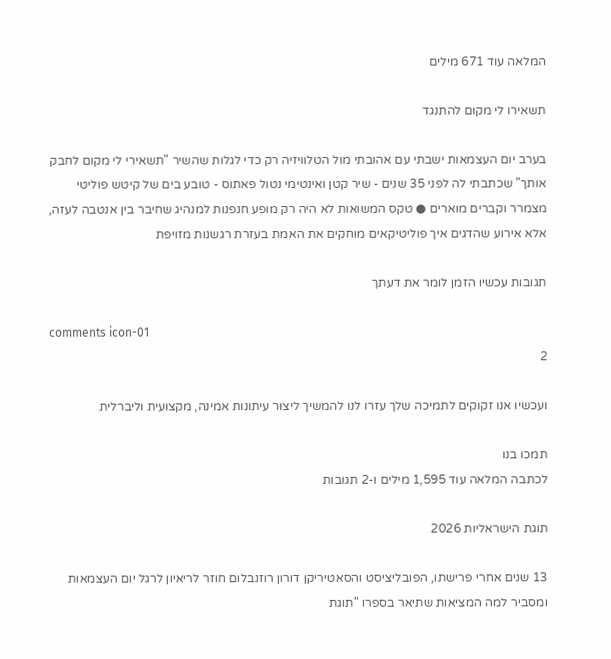המלאה עוד 671 מילים

תשאירו לי מקום להתנגד

בערב יום העצמאות ישבתי עם אהובתי מול הטלוויזיה רק כדי לגלות שהשיר "תשאירי לי מקום לחבק אותך" שכתבתי לה לפני 35 שנים - שיר קטן ואינטימי נטול פאתוס - טובע בים של קיטש פוליטי מצמרר וקברים מוארים ● טקס המשואות לא היה רק מופע חנפנות למנהיג שחיבר בין אנטבה לעזה, אלא אירוע שהדגים איך פוליטיקאים מוחקים את האמת בעזרת רגשנות מזויפת

תגובות עכשיו הזמן לומר את דעתך

comments icon-01
2

ועכשיו אנו זקוקים לתמיכה שלך עזרו לנו להמשיך ליצור עיתונות אמינה, מקצועית וליברלית

תמכו בנו
לכתבה המלאה עוד 1,595 מילים ו-2 תגובות

תוגת הישראליות 2026

13 שנים אחרי פרישתו, הפובליציסט והסאטיריקן דורון רוזנבלום חוזר לריאיון לרגל יום העצמאות ומסביר למה המציאות שתיאר בספרו "תוגת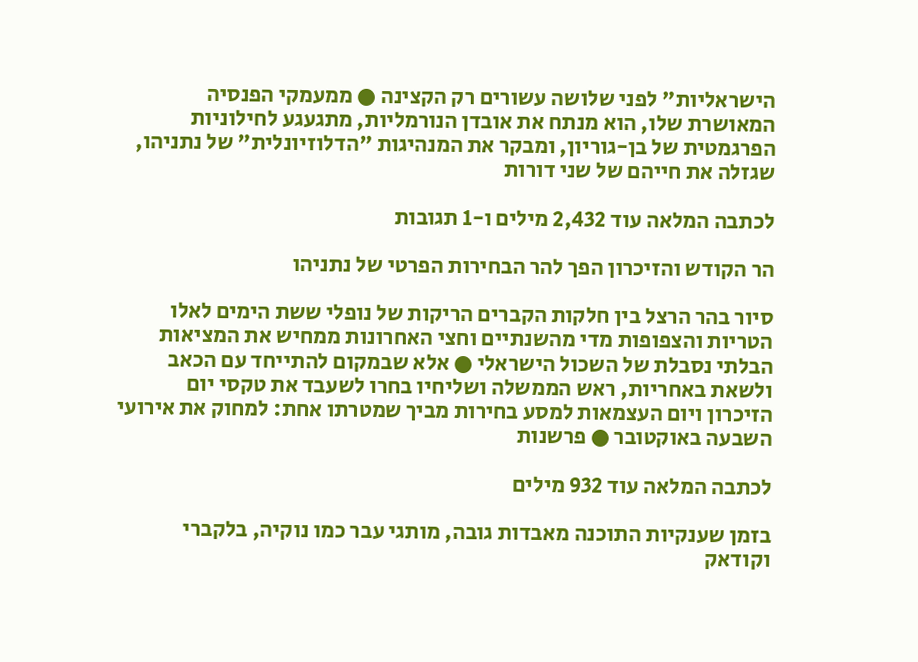הישראליות" לפני שלושה עשורים רק הקצינה ● ממעמקי הפנסיה המאושרת שלו, הוא מנתח את אובדן הנורמליות, מתגעגע לחילוניות הפרגמטית של בן-גוריון, ומבקר את המנהיגות "הדלוזיונלית" של נתניהו, שגזלה את חייהם של שני דורות

לכתבה המלאה עוד 2,432 מילים ו-1 תגובות

הר הקודש והזיכרון הפך להר הבחירות הפרטי של נתניהו

סיור בהר הרצל בין חלקות הקברים הריקות של נופלי ששת הימים לאלו הטריות והצפופות מדי מהשנתיים וחצי האחרונות ממחיש את המציאות הבלתי נסבלת של השכול הישראלי ● אלא שבמקום להתייחד עם הכאב ולשאת באחריות, ראש הממשלה ושליחיו בחרו לשעבד את טקסי יום הזיכרון ויום העצמאות למסע בחירות מביך שמטרתו אחת: למחוק את אירועי השבעה באוקטובר ● פרשנות

לכתבה המלאה עוד 932 מילים

בזמן שענקיות התוכנה מאבדות גובה, מותגי עבר כמו נוקיה, בלקברי וקודאק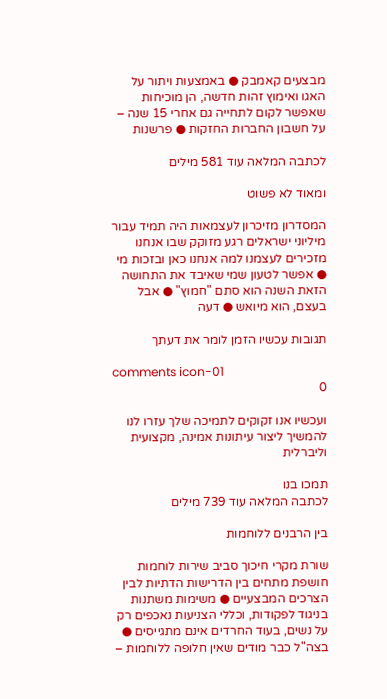מבצעים קאמבק ● באמצעות ויתור על האגו ואימוץ זהות חדשה, הן מוכיחות שאפשר לקום לתחייה גם אחרי 15 שנה – על חשבון החברות החזקות ● פרשנות

לכתבה המלאה עוד 581 מילים

ומאוד לא פשוט

המסדרון מזיכרון לעצמאות היה תמיד עבור מיליוני ישראלים רגע מזוקק שבו אנחנו מזכירים לעצמנו למה אנחנו כאן ובזכות מי ● אפשר לטעון שמי שאיבד את התחושה הזאת השנה הוא סתם "חמוץ" ● אבל בעצם, הוא מיואש ● דעה

תגובות עכשיו הזמן לומר את דעתך

comments icon-01
0

ועכשיו אנו זקוקים לתמיכה שלך עזרו לנו להמשיך ליצור עיתונות אמינה, מקצועית וליברלית

תמכו בנו
לכתבה המלאה עוד 739 מילים

בין הרבנים ללוחמות

שורת מקרי חיכוך סביב שירות לוחמות חושפת מתחים בין הדרישות הדתיות לבין הצרכים המבצעיים ● משימות משתנות בניגוד לפקודות, וכללי הצניעות נאכפים רק על נשים, בעוד החרדים אינם מתגייסים ● בצה"ל כבר מודים שאין חלופה ללוחמות –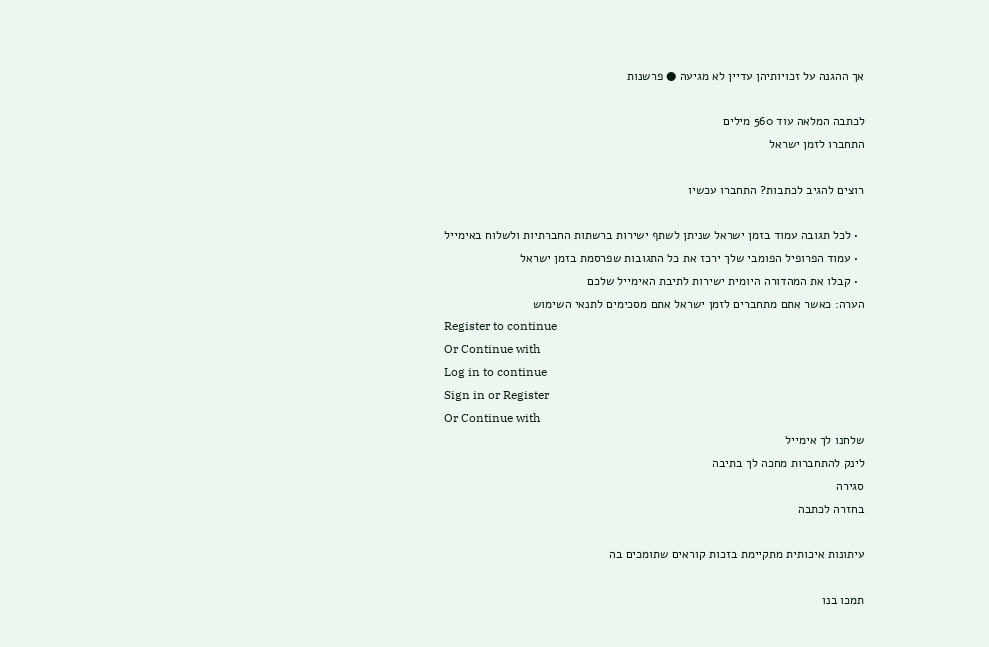אך ההגנה על זכויותיהן עדיין לא מגיעה ● פרשנות

לכתבה המלאה עוד 560 מילים
התחברו לזמן ישראל

רוצים להגיב לכתבות? התחברו עכשיו

  • לכל תגובה עמוד בזמן ישראל שניתן לשתף ישירות ברשתות החברתיות ולשלוח באימייל
  • עמוד הפרופיל הפומבי שלך ירכז את כל התגובות שפרסמת בזמן ישראל
  • קבלו את המהדורה היומית ישירות לתיבת האימייל שלכם
הערה: כאשר אתם מתחברים לזמן ישראל אתם מסכימים לתנאי השימוש
Register to continue
Or Continue with
Log in to continue
Sign in or Register
Or Continue with
שלחנו לך אימייל
לינק להתחברות מחכה לך בתיבה
סגירה
בחזרה לכתבה

עיתונות איכותית מתקיימת בזכות קוראים שתומכים בה

תמכו בנו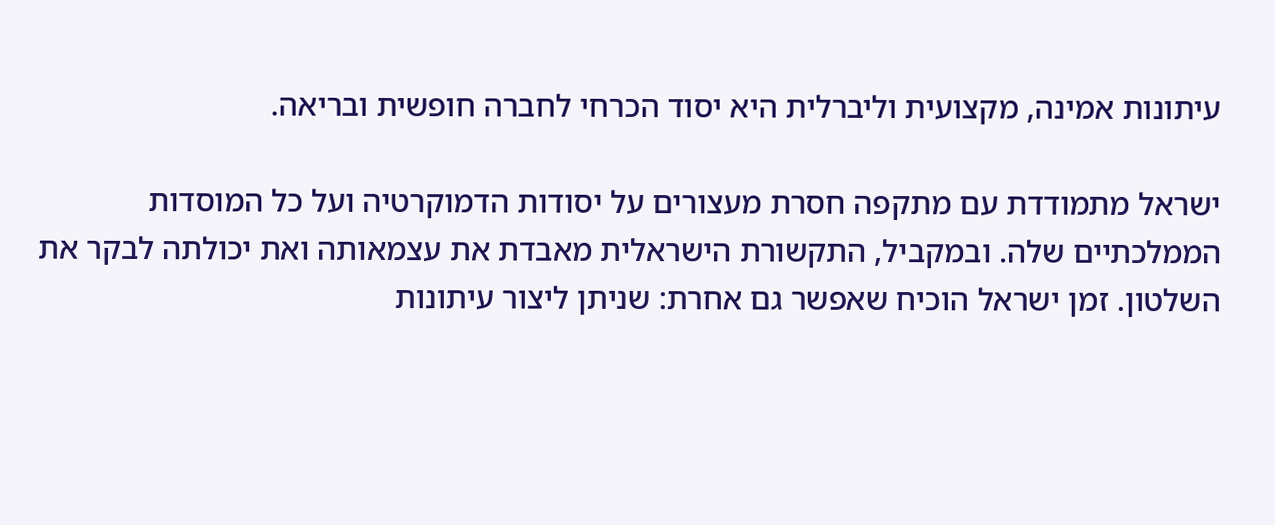עיתונות אמינה, מקצועית וליברלית היא יסוד הכרחי לחברה חופשית ובריאה.

ישראל מתמודדת עם מתקפה חסרת מעצורים על יסודות הדמוקרטיה ועל כל המוסדות הממלכתיים שלה. ובמקביל, התקשורת הישראלית מאבדת את עצמאותה ואת יכולתה לבקר את השלטון. זמן ישראל הוכיח שאפשר גם אחרת: שניתן ליצור עיתונות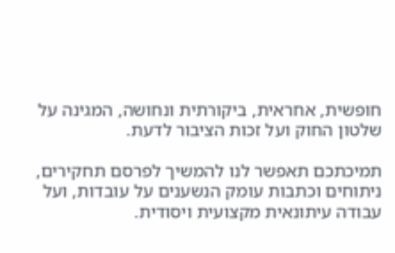חופשית, אחראית, ביקורתית ונחושה, המגינה על שלטון החוק ועל זכות הציבור לדעת.

תמיכתכם תאפשר לנו להמשיך לפרסם תחקירים, ניתוחים וכתבות עומק הנשענים על עובדות, ועל עבודה עיתונאית מקצועית ויסודית.